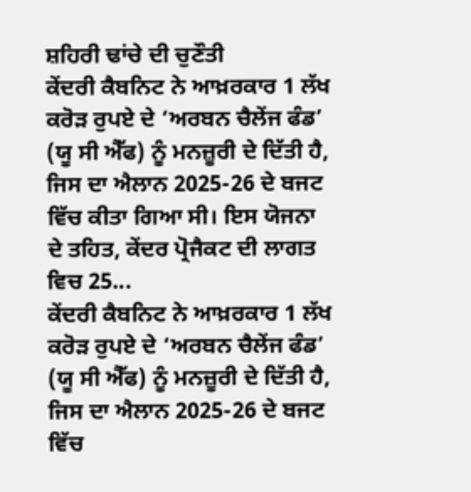ਸ਼ਹਿਰੀ ਢਾਂਚੇ ਦੀ ਚੁਣੌਤੀ
ਕੇਂਦਰੀ ਕੈਬਨਿਟ ਨੇ ਆਖ਼ਰਕਾਰ 1 ਲੱਖ ਕਰੋੜ ਰੁਪਏ ਦੇ ‘ਅਰਬਨ ਚੈਲੇਂਜ ਫੰਡ’ (ਯੂ ਸੀ ਐੱਫ) ਨੂੰ ਮਨਜ਼ੂਰੀ ਦੇ ਦਿੱਤੀ ਹੈ, ਜਿਸ ਦਾ ਐਲਾਨ 2025-26 ਦੇ ਬਜਟ ਵਿੱਚ ਕੀਤਾ ਗਿਆ ਸੀ। ਇਸ ਯੋਜਨਾ ਦੇ ਤਹਿਤ, ਕੇਂਦਰ ਪ੍ਰੋਜੈਕਟ ਦੀ ਲਾਗਤ ਵਿਚ 25...
ਕੇਂਦਰੀ ਕੈਬਨਿਟ ਨੇ ਆਖ਼ਰਕਾਰ 1 ਲੱਖ ਕਰੋੜ ਰੁਪਏ ਦੇ ‘ਅਰਬਨ ਚੈਲੇਂਜ ਫੰਡ’ (ਯੂ ਸੀ ਐੱਫ) ਨੂੰ ਮਨਜ਼ੂਰੀ ਦੇ ਦਿੱਤੀ ਹੈ, ਜਿਸ ਦਾ ਐਲਾਨ 2025-26 ਦੇ ਬਜਟ ਵਿੱਚ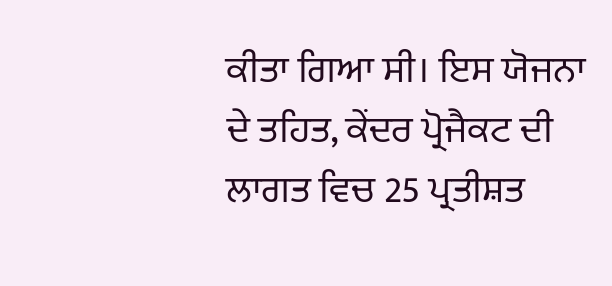ਕੀਤਾ ਗਿਆ ਸੀ। ਇਸ ਯੋਜਨਾ ਦੇ ਤਹਿਤ, ਕੇਂਦਰ ਪ੍ਰੋਜੈਕਟ ਦੀ ਲਾਗਤ ਵਿਚ 25 ਪ੍ਰਤੀਸ਼ਤ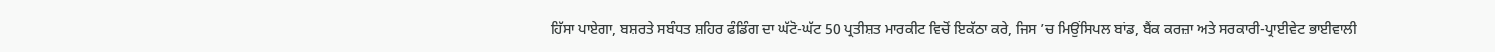ਹਿੱਸਾ ਪਾਏਗਾ, ਬਸ਼ਰਤੇ ਸਬੰਧਤ ਸ਼ਹਿਰ ਫੰਡਿੰਗ ਦਾ ਘੱਟੋ-ਘੱਟ 50 ਪ੍ਰਤੀਸ਼ਤ ਮਾਰਕੀਟ ਵਿਚੋਂ ਇਕੱਠਾ ਕਰੇ, ਜਿਸ ’ਚ ਮਿਉਂਸਿਪਲ ਬਾਂਡ, ਬੈਂਕ ਕਰਜ਼ਾ ਅਤੇ ਸਰਕਾਰੀ-ਪ੍ਰਾਈਵੇਟ ਭਾਈਵਾਲੀ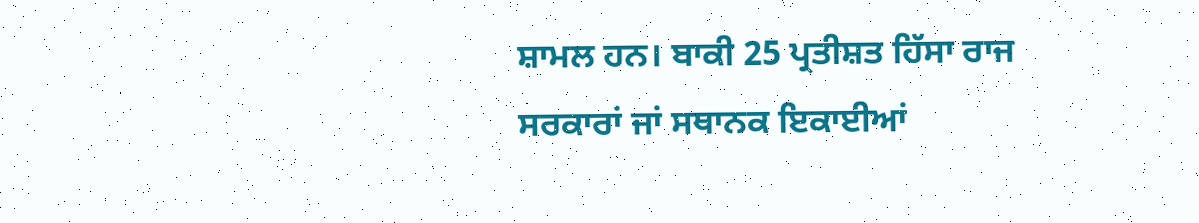ਸ਼ਾਮਲ ਹਨ। ਬਾਕੀ 25 ਪ੍ਰਤੀਸ਼ਤ ਹਿੱਸਾ ਰਾਜ ਸਰਕਾਰਾਂ ਜਾਂ ਸਥਾਨਕ ਇਕਾਈਆਂ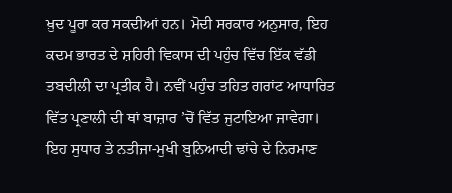ਖ਼ੁਦ ਪੂਰਾ ਕਰ ਸਕਦੀਆਂ ਹਨ। ਮੋਦੀ ਸਰਕਾਰ ਅਨੁਸਾਰ, ਇਹ ਕਦਮ ਭਾਰਤ ਦੇ ਸ਼ਹਿਰੀ ਵਿਕਾਸ ਦੀ ਪਹੁੰਚ ਵਿੱਚ ਇੱਕ ਵੱਡੀ ਤਬਦੀਲੀ ਦਾ ਪ੍ਰਤੀਕ ਹੈ। ਨਵੀਂ ਪਹੁੰਚ ਤਹਿਤ ਗਰਾਂਟ ਆਧਾਰਿਤ ਵਿੱਤ ਪ੍ਰਣਾਲੀ ਦੀ ਥਾਂ ਬਾਜ਼ਾਰ ’ਚੋਂ ਵਿੱਤ ਜੁਟਾਇਆ ਜਾਵੇਗਾ। ਇਹ ਸੁਧਾਰ ਤੇ ਨਤੀਜਾ-ਮੁਖੀ ਬੁਨਿਆਦੀ ਢਾਂਚੇ ਦੇ ਨਿਰਮਾਣ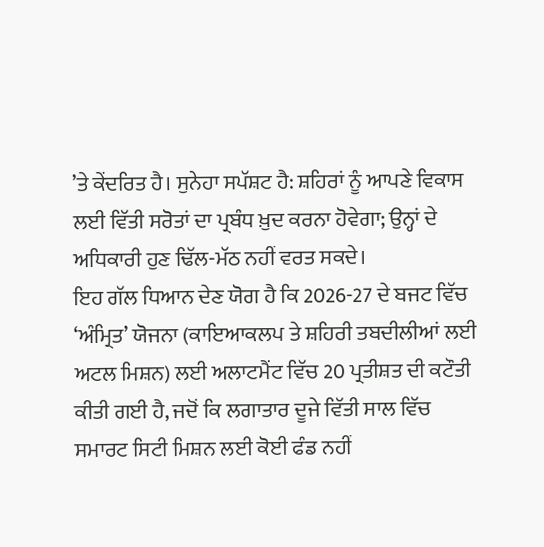’ਤੇ ਕੇਂਦਰਿਤ ਹੈ। ਸੁਨੇਹਾ ਸਪੱਸ਼ਟ ਹੈ: ਸ਼ਹਿਰਾਂ ਨੂੰ ਆਪਣੇ ਵਿਕਾਸ ਲਈ ਵਿੱਤੀ ਸਰੋਤਾਂ ਦਾ ਪ੍ਰਬੰਧ ਖ਼ੁਦ ਕਰਨਾ ਹੋਵੇਗਾ; ਉਨ੍ਹਾਂ ਦੇ ਅਧਿਕਾਰੀ ਹੁਣ ਢਿੱਲ-ਮੱਠ ਨਹੀਂ ਵਰਤ ਸਕਦੇ।
ਇਹ ਗੱਲ ਧਿਆਨ ਦੇਣ ਯੋਗ ਹੈ ਕਿ 2026-27 ਦੇ ਬਜਟ ਵਿੱਚ ‘ਅੰਮ੍ਰਿਤ’ ਯੋਜਨਾ (ਕਾਇਆਕਲਪ ਤੇ ਸ਼ਹਿਰੀ ਤਬਦੀਲੀਆਂ ਲਈ ਅਟਲ ਮਿਸ਼ਨ) ਲਈ ਅਲਾਟਮੈਂਟ ਵਿੱਚ 20 ਪ੍ਰਤੀਸ਼ਤ ਦੀ ਕਟੌਤੀ ਕੀਤੀ ਗਈ ਹੈ, ਜਦੋਂ ਕਿ ਲਗਾਤਾਰ ਦੂਜੇ ਵਿੱਤੀ ਸਾਲ ਵਿੱਚ ਸਮਾਰਟ ਸਿਟੀ ਮਿਸ਼ਨ ਲਈ ਕੋਈ ਫੰਡ ਨਹੀਂ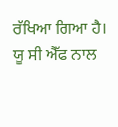ਰੱਖਿਆ ਗਿਆ ਹੈ। ਯੂ ਸੀ ਐੱਫ ਨਾਲ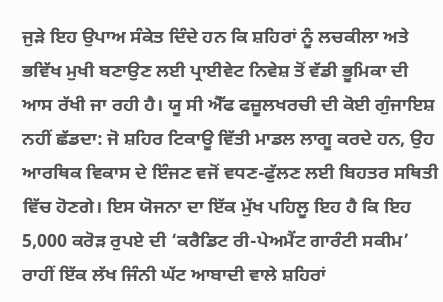ਜੁੜੇ ਇਹ ਉਪਾਅ ਸੰਕੇਤ ਦਿੰਦੇ ਹਨ ਕਿ ਸ਼ਹਿਰਾਂ ਨੂੰ ਲਚਕੀਲਾ ਅਤੇ ਭਵਿੱਖ ਮੁਖੀ ਬਣਾਉਣ ਲਈ ਪ੍ਰਾਈਵੇਟ ਨਿਵੇਸ਼ ਤੋਂ ਵੱਡੀ ਭੂਮਿਕਾ ਦੀ ਆਸ ਰੱਖੀ ਜਾ ਰਹੀ ਹੈ। ਯੂ ਸੀ ਐੱਫ ਫਜ਼ੂਲਖਰਚੀ ਦੀ ਕੋਈ ਗੁੰਜਾਇਸ਼ ਨਹੀਂ ਛੱਡਦਾ: ਜੋ ਸ਼ਹਿਰ ਟਿਕਾਊ ਵਿੱਤੀ ਮਾਡਲ ਲਾਗੂ ਕਰਦੇ ਹਨ, ਉਹ ਆਰਥਿਕ ਵਿਕਾਸ ਦੇ ਇੰਜਣ ਵਜੋਂ ਵਧਣ-ਫੁੱਲਣ ਲਈ ਬਿਹਤਰ ਸਥਿਤੀ ਵਿੱਚ ਹੋਣਗੇ। ਇਸ ਯੋਜਨਾ ਦਾ ਇੱਕ ਮੁੱਖ ਪਹਿਲੂ ਇਹ ਹੈ ਕਿ ਇਹ 5,000 ਕਰੋੜ ਰੁਪਏ ਦੀ ‘ਕਰੈਡਿਟ ਰੀ-ਪੇਅਮੈਂਟ ਗਾਰੰਟੀ ਸਕੀਮ’ ਰਾਹੀਂ ਇੱਕ ਲੱਖ ਜਿੰਨੀ ਘੱਟ ਆਬਾਦੀ ਵਾਲੇ ਸ਼ਹਿਰਾਂ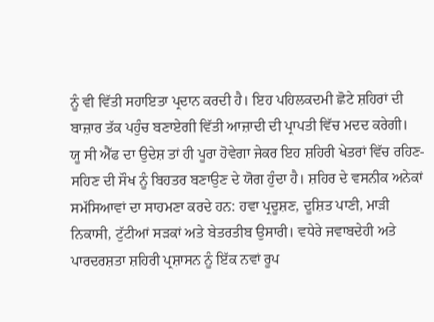ਨੂੰ ਵੀ ਵਿੱਤੀ ਸਹਾਇਤਾ ਪ੍ਰਦਾਨ ਕਰਦੀ ਹੈ। ਇਹ ਪਹਿਲਕਦਮੀ ਛੋਟੇ ਸ਼ਹਿਰਾਂ ਦੀ ਬਾਜ਼ਾਰ ਤੱਕ ਪਹੁੰਚ ਬਣਾਏਗੀ ਵਿੱਤੀ ਆਜ਼ਾਦੀ ਦੀ ਪ੍ਰਾਪਤੀ ਵਿੱਚ ਮਦਦ ਕਰੇਗੀ।
ਯੂ ਸੀ ਐੱਫ ਦਾ ਉਦੇਸ਼ ਤਾਂ ਹੀ ਪੂਰਾ ਹੋਵੇਗਾ ਜੇਕਰ ਇਹ ਸ਼ਹਿਰੀ ਖੇਤਰਾਂ ਵਿੱਚ ਰਹਿਣ-ਸਹਿਣ ਦੀ ਸੌਖ ਨੂੰ ਬਿਹਤਰ ਬਣਾਉਣ ਦੇ ਯੋਗ ਹੁੰਦਾ ਹੈ। ਸ਼ਹਿਰ ਦੇ ਵਸਨੀਕ ਅਨੇਕਾਂ ਸਮੱਸਿਆਵਾਂ ਦਾ ਸਾਹਮਣਾ ਕਰਦੇ ਹਨ: ਹਵਾ ਪ੍ਰਦੂਸ਼ਣ, ਦੂਸ਼ਿਤ ਪਾਣੀ, ਮਾੜੀ ਨਿਕਾਸੀ, ਟੁੱਟੀਆਂ ਸੜਕਾਂ ਅਤੇ ਬੇਤਰਤੀਬ ਉਸਾਰੀ। ਵਧੇਰੇ ਜਵਾਬਦੇਹੀ ਅਤੇ ਪਾਰਦਰਸ਼ਤਾ ਸ਼ਹਿਰੀ ਪ੍ਰਸ਼ਾਸਨ ਨੂੰ ਇੱਕ ਨਵਾਂ ਰੂਪ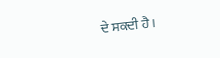ਦੇ ਸਕਦੀ ਹੈ।